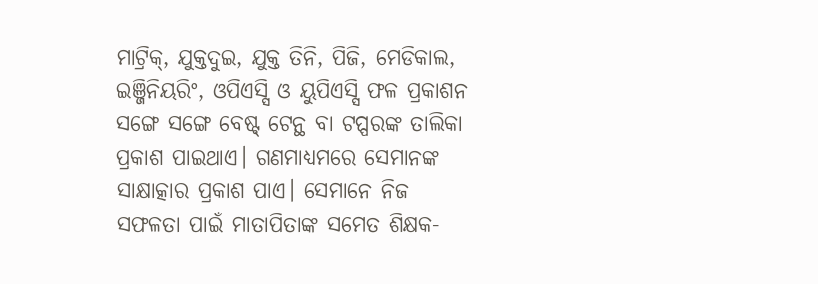ମାଟ୍ରିକ୍, ଯୁକ୍ତଦୁଇ, ଯୁକ୍ତ ତିନି, ପିଜି, ମେଡିକାଲ, ଇଞ୍ଜିନିୟରିଂ, ଓପିଏସ୍ସି ଓ ୟୁପିଏସ୍ସି ଫଳ ପ୍ରକାଶନ ସଙ୍ଗେ ସଙ୍ଗେ ବେଷ୍ଟ୍ ଟେନ୍ଥ ବା ଟପ୍ପରଙ୍କ ତାଲିକା ପ୍ରକାଶ ପାଇଥାଏ। ଗଣମାଧ୍ୟମରେ ସେମାନଙ୍କ ସାକ୍ଷାତ୍କାର ପ୍ରକାଶ ପାଏ। ସେମାନେ ନିଜ ସଫଳତା ପାଇଁ ମାତାପିତାଙ୍କ ସମେତ ଶିକ୍ଷକ-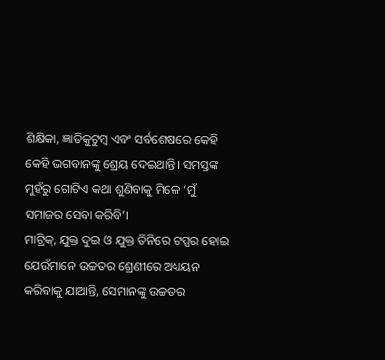ଶିକ୍ଷିକା, ଜ୍ଞାତିକୁଟୁମ୍ବ ଏବଂ ସର୍ବଶେଷରେ କେହି କେହି ଭଗବାନଙ୍କୁ ଶ୍ରେୟ ଦେଇଥାନ୍ତି। ସମସ୍ତଙ୍କ ମୁହଁରୁ ଗୋଟିଏ କଥା ଶୁଣିବାକୁ ମିଳେ ‘ମୁଁ ସମାଜର ସେବା କରିବି’।
ମାଟ୍ରିକ୍, ଯୁକ୍ତ ଦୁଇ ଓ ଯୁକ୍ତ ତିନିରେ ଟପ୍ପର ହୋଇ ଯେଉଁମାନେ ଉଚ୍ଚତର ଶ୍ରେଣୀରେ ଅଧ୍ୟୟନ କରିବାକୁ ଯାଆନ୍ତି, ସେମାନଙ୍କୁ ଉଚ୍ଚତର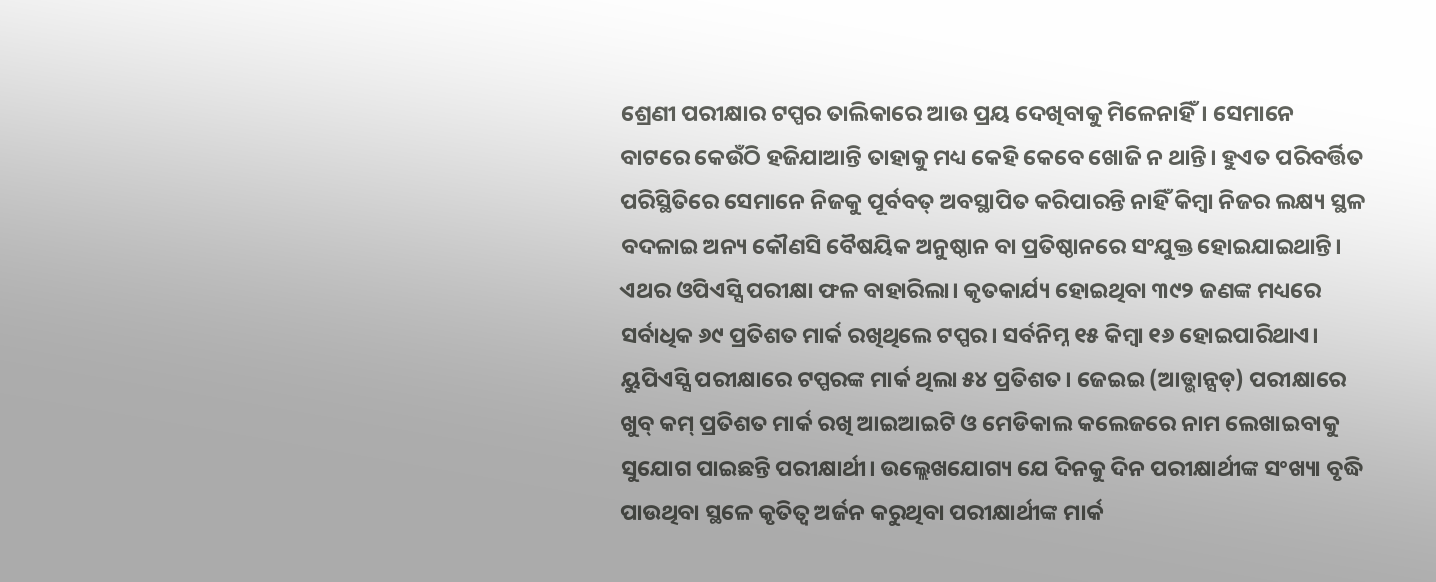ଶ୍ରେଣୀ ପରୀକ୍ଷାର ଟପ୍ପର ତାଲିକାରେ ଆଉ ପ୍ରୟ ଦେଖିବାକୁ ମିଳେନାହିଁ। ସେମାନେ ବାଟରେ କେଉଁଠି ହଜିଯାଆନ୍ତି ତାହାକୁ ମଧ୍ୟ କେହି କେବେ ଖୋଜି ନ ଥାନ୍ତି। ହୁଏତ ପରିବର୍ତ୍ତିତ ପରିସ୍ଥିତିରେ ସେମାନେ ନିଜକୁ ପୂର୍ବବତ୍ ଅବସ୍ଥାପିତ କରିପାରନ୍ତି ନାହିଁ କିମ୍ବା ନିଜର ଲକ୍ଷ୍ୟ ସ୍ଥଳ ବଦଳାଇ ଅନ୍ୟ କୌଣସି ବୈଷୟିକ ଅନୁଷ୍ଠାନ ବା ପ୍ରତିଷ୍ଠାନରେ ସଂଯୁକ୍ତ ହୋଇଯାଇଥାନ୍ତି।
ଏଥର ଓପିଏସ୍ସି ପରୀକ୍ଷା ଫଳ ବାହାରିଲା। କୃତକାର୍ଯ୍ୟ ହୋଇଥିବା ୩୯୨ ଜଣଙ୍କ ମଧ୍ୟରେ ସର୍ବାଧିକ ୬୯ ପ୍ରତିଶତ ମାର୍କ ରଖିଥିଲେ ଟପ୍ପର। ସର୍ବନିମ୍ନ ୧୫ କିମ୍ବା ୧୬ ହୋଇପାରିଥାଏ। ୟୁପିଏସ୍ସି ପରୀକ୍ଷାରେ ଟପ୍ପରଙ୍କ ମାର୍କ ଥିଲା ୫୪ ପ୍ରତିଶତ। ଜେଇଇ (ଆଡ୍ଭାନ୍ସଡ୍) ପରୀକ୍ଷାରେ ଖୁବ୍ କମ୍ ପ୍ରତିଶତ ମାର୍କ ରଖି ଆଇଆଇଟି ଓ ମେଡିକାଲ କଲେଜରେ ନାମ ଲେଖାଇବାକୁ ସୁଯୋଗ ପାଇଛନ୍ତି ପରୀକ୍ଷାର୍ଥୀ। ଉଲ୍ଲେଖଯୋଗ୍ୟ ଯେ ଦିନକୁ ଦିନ ପରୀକ୍ଷାର୍ଥୀଙ୍କ ସଂଖ୍ୟା ବୃଦ୍ଧି ପାଉଥିବା ସ୍ଥଳେ କୃତିତ୍ୱ ଅର୍ଜନ କରୁଥିବା ପରୀକ୍ଷାର୍ଥୀଙ୍କ ମାର୍କ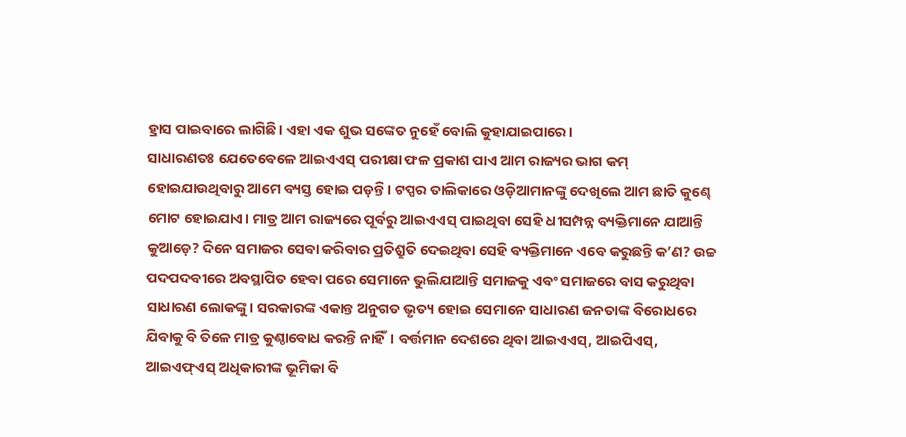ହ୍ରାସ ପାଇବାରେ ଲାଗିଛି। ଏହା ଏକ ଶୁଭ ସଙ୍କେତ ନୁହେଁ ବୋଲି କୁହାଯାଇପାରେ।
ସାଧାରଣତଃ ଯେତେବେଳେ ଆଇଏଏସ୍ ପରୀକ୍ଷା ଫଳ ପ୍ରକାଶ ପାଏ ଆମ ରାଜ୍ୟର ଭାଗ କମ୍ ହୋଇଯାଉଥିବାରୁ ଆମେ ବ୍ୟସ୍ତ ହୋଇ ପଡ଼ନ୍ତି। ଟପ୍ପର ତାଲିକାରେ ଓଡ଼ିଆମାନଙ୍କୁ ଦେଖିଲେ ଆମ ଛାତି କୁଣ୍ଢେ ମୋଟ ହୋଇଯାଏ। ମାତ୍ର ଆମ ରାଜ୍ୟରେ ପୂର୍ବରୁ ଆଇଏଏସ୍ ପାଇଥିବା ସେହି ଧୀସମ୍ପନ୍ନ ବ୍ୟକ୍ତିମାନେ ଯାଆନ୍ତି କୁଆଡ଼େ? ଦିନେ ସମାଜର ସେବା କରିବାର ପ୍ରତିଶ୍ରୁତି ଦେଇଥିବା ସେହି ବ୍ୟକ୍ତିମାନେ ଏବେ କରୁଛନ୍ତି କ’ଣ? ଉଚ୍ଚ ପଦପଦବୀରେ ଅବସ୍ଥାପିତ ହେବା ପରେ ସେମାନେ ଭୁଲିଯାଆନ୍ତି ସମାଜକୁ ଏବଂ ସମାଜରେ ବାସ କରୁଥିବା ସାଧାରଣ ଲୋକଙ୍କୁ। ସରକାରଙ୍କ ଏକାନ୍ତ ଅନୁଗତ ଭୃତ୍ୟ ହୋଇ ସେମାନେ ସାଧାରଣ ଜନତାଙ୍କ ବିରୋଧରେ ଯିବାକୁ ବି ତିଳେ ମାତ୍ର କୁଣ୍ଠାବୋଧ କରନ୍ତି ନାହିଁ। ବର୍ତ୍ତମାନ ଦେଶରେ ଥିବା ଆଇଏଏସ୍, ଆଇପିଏସ୍, ଆଇଏଫ୍ଏସ୍ ଅଧିକାରୀଙ୍କ ଭୂମିକା ବି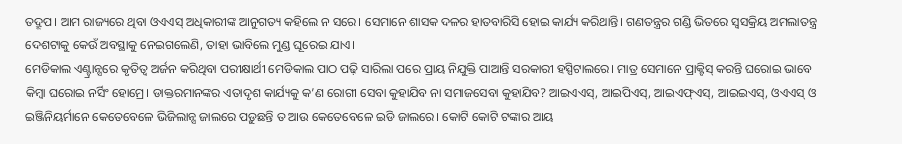ତଦ୍ରୂପ। ଆମ ରାଜ୍ୟରେ ଥିବା ଓଏଏସ୍ ଅଧିକାରୀଙ୍କ ଆନୁଗତ୍ୟ କହିଲେ ନ ସରେ। ସେମାନେ ଶାସକ ଦଳର ହାତବାରିସି ହୋଇ କାର୍ଯ୍ୟ କରିଥାନ୍ତି। ଗଣତନ୍ତ୍ରର ଗଣ୍ଡି ଭିତରେ ସ୍ବସକ୍ରିୟ ଅମଲାତନ୍ତ୍ର ଦେଶଟାକୁ କେଉଁ ଅବସ୍ଥାକୁ ନେଇଗଲେଣି, ତାହା ଭାବିଲେ ମୁଣ୍ଡ ଘୂରେଇ ଯାଏ।
ମେଡିକାଲ ଏଣ୍ଟ୍ରାନ୍ସରେ କୃତିତ୍ୱ ଅର୍ଜନ କରିଥିବା ପରୀକ୍ଷାର୍ଥୀ ମେଡିକାଲ ପାଠ ପଢ଼ି ସାରିଲା ପରେ ପ୍ରାୟ ନିଯୁକ୍ତି ପାଆନ୍ତି ସରକାରୀ ହସ୍ପିଟାଲରେ। ମାତ୍ର ସେମାନେ ପ୍ରାକ୍ଟିସ୍ କରନ୍ତି ଘରୋଇ ଭାବେ କିମ୍ବା ଘରୋଇ ନର୍ସିଂ ହୋମ୍ରେ। ଡାକ୍ତରମାନଙ୍କର ଏତାଦୃଶ କାର୍ଯ୍ୟକୁ କ’ଣ ରୋଗୀ ସେବା କୁହାଯିବ ନା ସମାଜସେବା କୁହାଯିବ? ଆଇଏଏସ୍, ଆଇପିଏସ୍, ଆଇଏଫ୍ଏସ୍, ଆଇଇଏସ୍, ଓଏଏସ୍ ଓ ଇଞ୍ଜିନିୟର୍ମାନେ କେତେବେଳେ ଭିଜିଲାନ୍ସ ଜାଲରେ ପଡ଼ୁଛନ୍ତି ତ ଆଉ କେତେବେଳେ ଇଡି ଜାଲରେ। କୋଟି କୋଟି ଟଙ୍କାର ଆୟ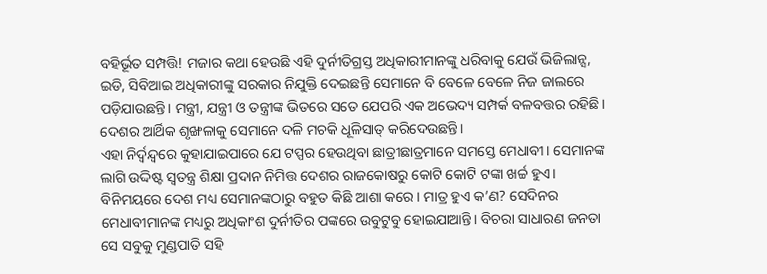ବହିର୍ଭୂତ ସମ୍ପତ୍ତି! ମଜାର କଥା ହେଉଛି ଏହି ଦୁର୍ନୀତିଗ୍ରସ୍ତ ଅଧିକାରୀମାନଙ୍କୁ ଧରିବାକୁ ଯେଉଁ ଭିଜିଲାନ୍ସ, ଇଡି, ସିବିଆଇ ଅଧିକାରୀଙ୍କୁ ସରକାର ନିଯୁକ୍ତି ଦେଇଛନ୍ତି ସେମାନେ ବି ବେଳେ ବେଳେ ନିଜ ଜାଲରେ ପଡ଼ିଯାଉଛନ୍ତି। ମନ୍ତ୍ରୀ, ଯନ୍ତ୍ରୀ ଓ ତନ୍ତ୍ରୀଙ୍କ ଭିତରେ ସତେ ଯେପରି ଏକ ଅଭେଦ୍ୟ ସମ୍ପର୍କ ବଳବତ୍ତର ରହିଛି। ଦେଶର ଆର୍ଥିକ ଶୃଙ୍ଖଳାକୁ ସେମାନେ ଦଳି ମଚକି ଧୂଳିସାତ୍ କରିଦେଉଛନ୍ତି।
ଏହା ନିର୍ଦ୍ୱନ୍ଦ୍ୱରେ କୁହାଯାଇପାରେ ଯେ ଟପ୍ପର ହେଉଥିବା ଛାତ୍ରୀଛାତ୍ରମାନେ ସମସ୍ତେ ମେଧାବୀ। ସେମାନଙ୍କ ଲାଗି ଉଦ୍ଦିଷ୍ଟ ସ୍ବତନ୍ତ୍ର ଶିକ୍ଷା ପ୍ରଦାନ ନିମିତ୍ତ ଦେଶର ରାଜକୋଷରୁ କୋଟି କୋଟି ଟଙ୍କା ଖର୍ଚ୍ଚ ହୁଏ। ବିନିମୟରେ ଦେଶ ମଧ୍ୟ ସେମାନଙ୍କଠାରୁ ବହୁତ କିଛି ଆଶା କରେ। ମାତ୍ର ହୁଏ କ’ଣ? ସେଦିନର ମେଧାବୀମାନଙ୍କ ମଧ୍ୟରୁ ଅଧିକାଂଶ ଦୁର୍ନୀତିର ପଙ୍କରେ ଉବୁଟୁବୁ ହୋଇଯାଆନ୍ତି। ବିଚରା ସାଧାରଣ ଜନତା ସେ ସବୁକୁ ମୁଣ୍ଡପାତି ସହି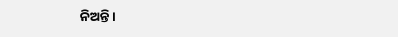ନିଅନ୍ତି।